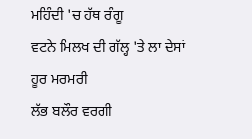ਮਹਿੰਦੀ 'ਚ ਹੱਥ ਰੰਗੂ
ਵਟਨੇ ਮਿਲਖ ਦੀ ਗੱਲ੍ਹ 'ਤੇ ਲਾ ਦੇਸਾਂ
ਹੂਰ ਮਰਮਰੀ
ਲੱਭ ਬਲੌਰ ਵਰਗੀ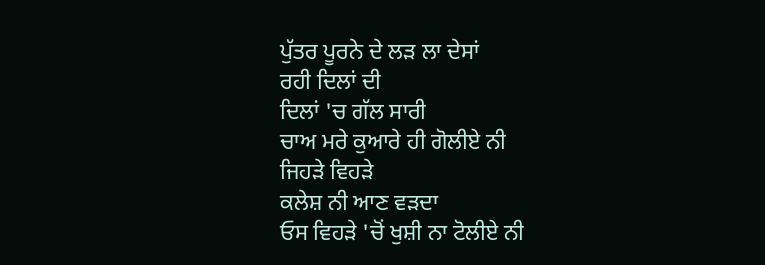ਪੁੱਤਰ ਪੂਰਨੇ ਦੇ ਲੜ ਲਾ ਦੇਸਾਂ
ਰਹੀ ਦਿਲਾਂ ਦੀ
ਦਿਲਾਂ 'ਚ ਗੱਲ ਸਾਰੀ
ਚਾਅ ਮਰੇ ਕੁਆਰੇ ਹੀ ਗੋਲੀਏ ਨੀ
ਜਿਹੜੇ ਵਿਹੜੇ
ਕਲੇਸ਼ ਨੀ ਆਣ ਵੜਦਾ
ਓਸ ਵਿਹੜੇ 'ਚੋਂ ਖੁਸ਼ੀ ਨਾ ਟੋਲੀਏ ਨੀ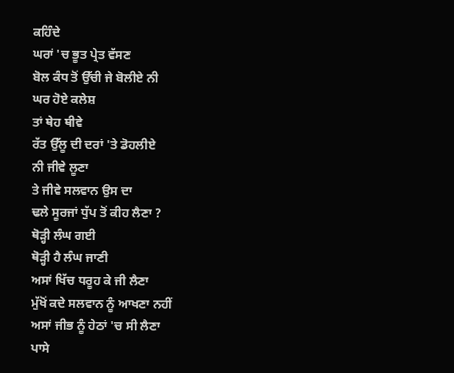ਕਹਿੰਦੇ
ਘਰਾਂ 'ਚ ਭੂਤ ਪ੍ਰੇਤ ਵੱਸਣ
ਬੋਲ ਕੰਧ ਤੋਂ ਉੱਚੀ ਜੇ ਬੋਲੀਏ ਨੀ
ਘਰ ਹੋਏ ਕਲੇਸ਼
ਤਾਂ ਥੇਹ ਥੀਵੇ
ਰੱਤ ਉੱਲੂ ਦੀ ਦਰਾਂ 'ਤੇ ਡੋਹਲੀਏ
ਨੀ ਜੀਵੇ ਲੂਣਾ
ਤੇ ਜੀਵੇ ਸਲਵਾਨ ਉਸ ਦਾ
ਢਲੇ ਸੂਰਜਾਂ ਧੁੱਪ ਤੋਂ ਕੀਹ ਲੈਣਾ ?
ਥੋੜ੍ਹੀ ਲੰਘ ਗਈ
ਥੋੜ੍ਹੀ ਹੈ ਲੰਘ ਜਾਣੀ
ਅਸਾਂ ਖਿੱਚ ਧਰੂਹ ਕੇ ਜੀ ਲੈਣਾ
ਮੁੱਖੋਂ ਕਦੇ ਸਲਵਾਨ ਨੂੰ ਆਖਣਾ ਨਹੀਂ
ਅਸਾਂ ਜੀਭ ਨੂੰ ਹੇਠਾਂ 'ਚ ਸੀ ਲੈਣਾ
ਪਾਸੇ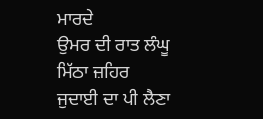ਮਾਰਦੇ
ਉਮਰ ਦੀ ਰਾਤ ਲੰਘੂ
ਮਿੱਠਾ ਜ਼ਹਿਰ
ਜੁਦਾਈ ਦਾ ਪੀ ਲੈਣਾ